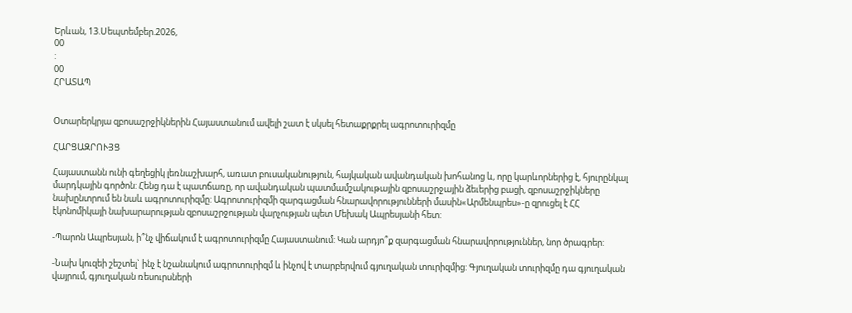Երևան, 13.Սեպտեմբեր.2026,
00
:
00
ՀՐԱՏԱՊ


Օտարերկրյա զբոսաշրջիկներին Հայաստանում ավելի շատ է սկսել հետաքրքրել ագրոտուրիզմը

ՀԱՐՑԱԶՐՈՒՅՑ

Հայաստանն ունի գեղեցիկ լեռնաշխարհ, առատ բուսականություն, հայկական ավանդական խոհանոց և, որը կարևորներից է, հյուրընկալ մարդկային գործոն: Հենց դա է պատճառը, որ ավանդական պատմամշակութային զբոսաշրջային ձեւերից բացի, զբոսաշրջիկները նախընտրում են նաև ագրոտուրիզմը: Ագրոտուրիզմի զարգացման հնարավորությունների մասին«Արմենպրես»-ը զրուցել է ՀՀ էկոնոմիկայի նախարարության զբոսաշրջության վարչության պետ Մեխակ Ապրեսյանի հետ:

-Պարոն Ապրեսյան, ի՞նչ վիճակում է ագրոտուրիզմը Հայաստանում: Կան արդյո՞ք զարգացման հնարավորություններ, նոր ծրագրեր:

-Նախ կուզեի շեշտել` ինչ է նշանակում ագրոտուրիզմ և ինչով է տարբերվում գյուղական տուրիզմից: Գյուղական տուրիզմը դա գյուղական վայրում, գյուղական ռեսուրսների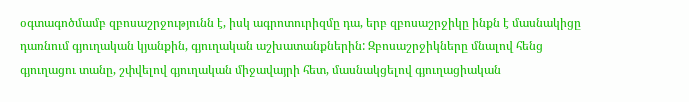օգտագոծմամբ զբոսաշրջությունն է, իսկ ագրոտուրիզմը դա, երբ զբոսաշրջիկը ինքն է մասնակիցը դառնում գյուղական կյանքին, գյուղական աշխատանքներին: Զբոսաշրջիկները մնալով հենց գյուղացու տանը, շփվելով գյուղական միջավայրի հետ, մասնակցելով գյուղացիական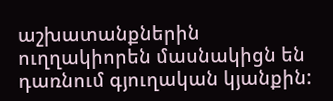աշխատանքներին ուղղակիորեն մասնակիցն են դառնում գյուղական կյանքին: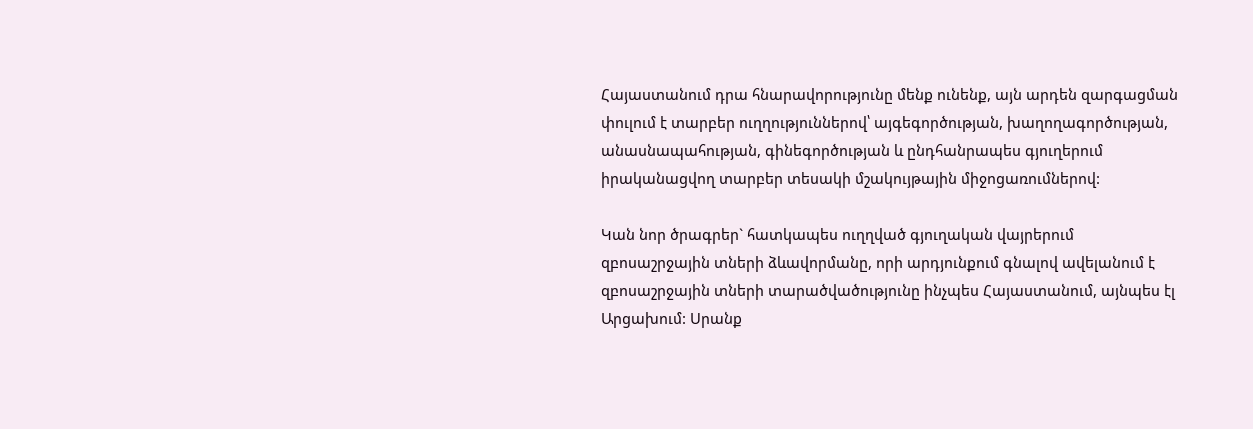Հայաստանում դրա հնարավորությունը մենք ունենք, այն արդեն զարգացման փուլում է տարբեր ուղղություններով՝ այգեգործության, խաղողագործության, անասնապահության, գինեգործության և ընդհանրապես գյուղերում իրականացվող տարբեր տեսակի մշակույթային միջոցառումներով:

Կան նոր ծրագրեր` հատկապես ուղղված գյուղական վայրերում զբոսաշրջային տների ձևավորմանը, որի արդյունքում գնալով ավելանում է զբոսաշրջային տների տարածվածությունը ինչպես Հայաստանում, այնպես էլ Արցախում: Սրանք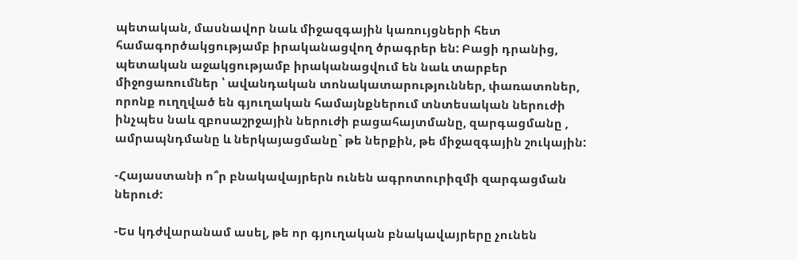պետական, մասնավոր նաև միջազգային կառույցների հետ համագործակցությամբ իրականացվող ծրագրեր են: Բացի դրանից, պետական աջակցությամբ իրականացվում են նաև տարբեր միջոցառումներ ՝ ավանդական տոնակատարություններ, փառատոներ, որոնք ուղղված են գյուղական համայնքներում տնտեսական ներուժի ինչպես նաև զբոսաշրջային ներուժի բացահայտմանը, զարգացմանը , ամրապնդմանը և ներկայացմանը` թե ներքին, թե միջազգային շուկային:

-Հայաստանի ո՞ր բնակավայրերն ունեն ագրոտուրիզմի զարգացման ներուժ:

-Ես կդժվարանամ ասել, թե որ գյուղական բնակավայրերը չունեն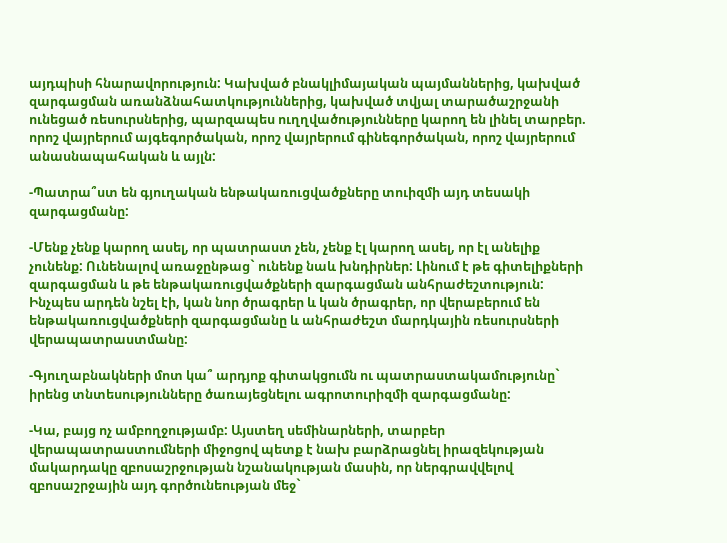այդպիսի հնարավորություն: Կախված բնակլիմայական պայմաններից, կախված զարգացման առանձնահատկություններից, կախված տվյալ տարածաշրջանի ունեցած ռեսուրսներից, պարզապես ուղղվածությունները կարող են լինել տարբեր. որոշ վայրերում այգեգործական, որոշ վայրերում գինեգործական, որոշ վայրերում անասնապահական և այլն:

-Պատրա՞ստ են գյուղական ենթակառուցվածքները տուիզմի այդ տեսակի զարգացմանը:

-Մենք չենք կարող ասել, որ պատրաստ չեն, չենք էլ կարող ասել, որ էլ անելիք չունենք: Ունենալով առաջընթաց` ունենք նաև խնդիրներ: Լինում է թե գիտելիքների զարգացման և թե ենթակառուցվածքների զարգացման անհրաժեշտություն: Ինչպես արդեն նշել էի, կան նոր ծրագրեր և կան ծրագրեր, որ վերաբերում են ենթակառուցվածքների զարգացմանը և անհրաժեշտ մարդկային ռեսուրսների վերապատրաստմանը:

-Գյուղաբնակների մոտ կա՞ արդյոք գիտակցումն ու պատրաստակամությունը` իրենց տնտեսությունները ծառայեցնելու ագրոտուրիզմի զարգացմանը:

-Կա, բայց ոչ ամբողջությամբ: Այստեղ սեմինարների, տարբեր վերապատրաստումների միջոցով պետք է նախ բարձրացնել իրազեկության մակարդակը զբոսաշրջության նշանակության մասին, որ ներգրավվելով զբոսաշրջային այդ գործունեության մեջ`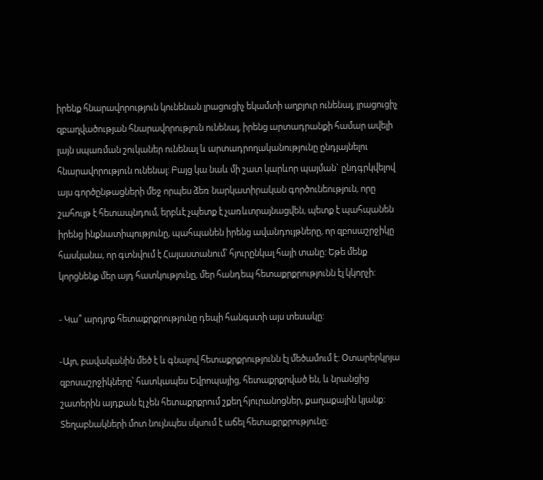իրենք հնարավորություն կունենան լրացուցիչ եկամտի աղբյուր ունենալ, լրացուցիչ զբաղվածության հնարավորություն ունենալ, իրենց արտադրանքի համար ավելի լայն սպառման շուկաներ ունենալ և արտադրողականությունը ընդլայնելու հնարավորություն ունենալ: Բայց կա նաև մի շատ կարևոր պայման` ընդգրկվելով այս գործընթացների մեջ որպես ձեռ նարկատիրական գործունեություն, որը շահույթ է հետապնդում, երբևէ չպետք է չառևտրայնացվեն, պետք է պահպանեն իրենց ինքնատիպությունը, պահպանեն իրենց ավանդույթները, որ զբոսաշրջիկը հասկանա, որ գտնվում է Հայաստանում՝ հյուրընկալ հայի տանը: Եթե մենք կորցնենք մեր այդ հատկությունը, մեր հանդեպ հետաքրքրությունն էլ կկորչի:

- Կա՞ արդյոք հետաքրքրությունը դեպի հանգստի այս տեսակը:

-Այո, բավականին մեծ է և գնալով հետաքրքրությունն էլ մեծամում է: Օտարերկրյա զբոսաշրջիկները՝ հատկապես Եվրոպայից, հետաքրքրված են, և նրանցից շատերին այդքան էլ չեն հետաքրքրում շքեղ հյուրանոցներ, քաղաքային կյանք: Տեղաբնակների մոտ նույնպես սկսում է աճել հետաքրքրությունը: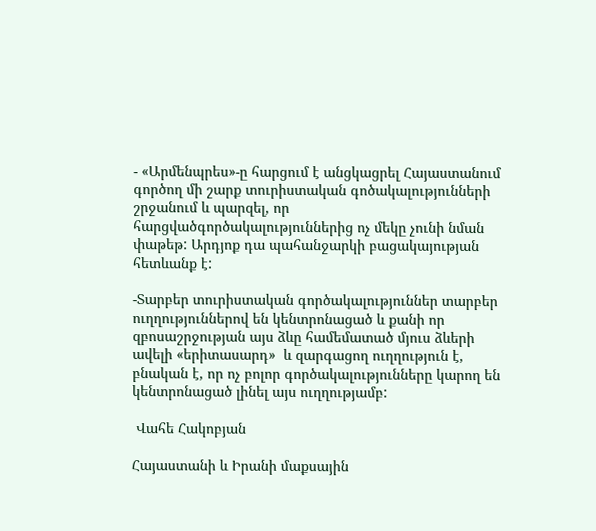- «Արմենպրես»-ը հարցում է անցկացրել Հայաստանում գործող մի շարք տուրիստական գոծակալությունների շրջանում և պարզել, որ հարցվածգործակալություններից ոչ մեկը չունի նման փաթեթ: Արդյոք դա պահանջարկի բացակայության հետևանք է:

-Տարբեր տուրիստական գործակալություններ տարբեր ուղղություններով են կենտրոնացած և քանի որ զբոսաշրջության այս ձևը համեմատած մյուս ձևերի  ավելի «երիտասարդ»  և զարգացող ուղղություն է, բնական է, որ ոչ բոլոր գործակալությունները կարող են կենտրոնացած լինել այս ուղղությամբ:

 Վահե Հակոբյան

Հայաստանի և Իրանի մաքսային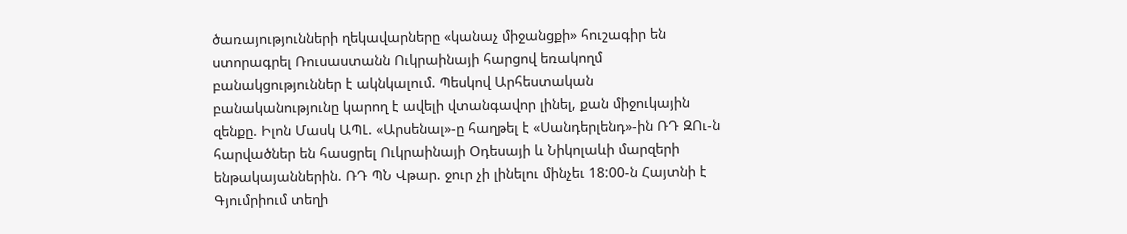ծառայությունների ղեկավարները «կանաչ միջանցքի» հուշագիր են ստորագրել Ռուսաստանն Ուկրաինայի հարցով եռակողմ բանակցություններ է ակնկալում. Պեսկով Արհեստական բանականությունը կարող է ավելի վտանգավոր լինել, քան միջուկային զենքը. Իլոն Մասկ ԱՊԼ. «Արսենալ»-ը հաղթել է «Սանդերլենդ»-ին ՌԴ ԶՈւ-ն հարվածներ են հասցրել Ուկրաինայի Օդեսայի և Նիկոլաևի մարզերի ենթակայաններին. ՌԴ ՊՆ Վթար. ջուր չի լինելու մինչեւ 18:00-ն Հայտնի է Գյումրիում տեղի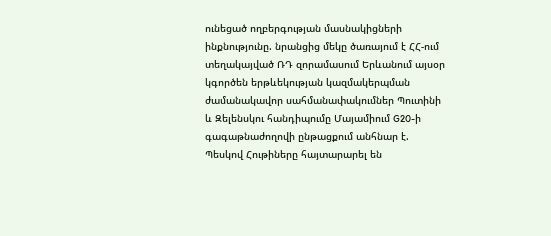ունեցած ողբերգության մասնակիցների ինքնությունը. նրանցից մեկը ծառայում է ՀՀ-ում տեղակայված ՌԴ զորամասում Երևանում այսօր կգործեն երթևեկության կազմակերպման ժամանակավոր սահմանափակումներ Պուտինի և Զելենսկու հանդիպումը Մայամիում G20-ի գագաթնաժողովի ընթացքում անհնար է. Պեսկով Հութիները հայտարարել են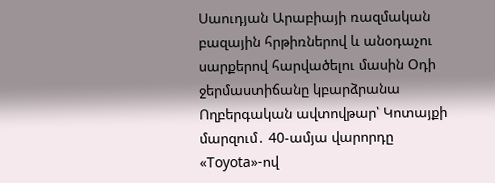Սաուդյան Արաբիայի ռազմական բազային հրթիռներով և անօդաչու սարքերով հարվածելու մասին Օդի ջերմաստիճանը կբարձրանա Ողբերգական ավտովթար՝ Կոտայքի մարզում․ 40-ամյա վարորդը «Toyota»-ով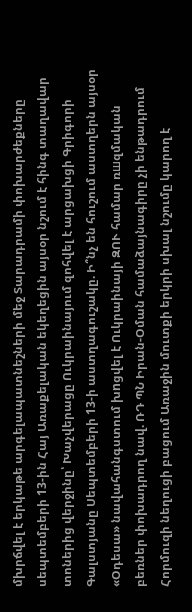մխրճվել է երկաթե արգելապատնեշների մեջ Տարադրամի փոխարժեքները սեպտեմբերի 13-ին Հայ Առաքելական եկեղեցին այսօր նշում է հինգ տաղավար տոներից վերջինը՝ Խաչվերացը Ուկրաինայում զոհվել է արցախցի Գրիգորի Գալստյանը Սեպտեմբերի 13-ի աստղագուշակը. Ի՞նչ են հուշում աստղերն այսօր «Օդեսա» նավահանգստում խnցվել է Ուկրաինայի ԶՈՒ համար ռшզմական բեռներ փոխադրող նավ. ՌԴ ՊՆ Իրան-Օման համաձայնագիրը չի ենթադրում Հորմուզի նեղուցի բացում Առաջին մուտքի երկրի սխալ նշումը կարող է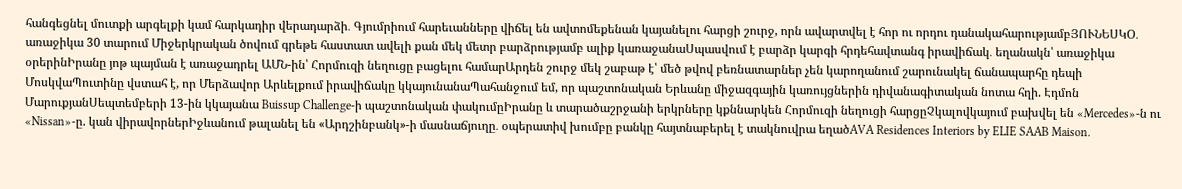հանգեցնել մուտքի արգելքի կամ հարկադիր վերադարձի․ Գյումրիում հարեւանները վիճել են ավտոմեքենան կայանելու հարցի շուրջ, որն ավարտվել է հոր ու որդու դանակահարությամբՅՈՒՆԵՍԿՕ․ առաջիկա 30 տարում Միջերկրական ծովում գրեթե հաստատ ավելի քան մեկ մետր բարձրությամբ ալիք կառաջանաՍպասվում է բարձր կարգի հրդեհավտանգ իրավիճակ․ եղանակն՝ առաջիկա օրերինԻրանը յոթ պայման է առաջադրել ԱՄՆ-ին՝ Հորմուզի նեղուցը բացելու համարԱրդեն շուրջ մեկ շաբաթ է՝ մեծ թվով բեռնատարներ չեն կարողանում շարունակել ճանապարհը դեպի ՄոսկվաՊուտինը վստահ է, որ Մերձավոր Արևելքում իրավիճակը կկայունանաՊահանջում եմ, որ պաշտոնական Երևանը միջազգային կառույցներին դիվանագիտական նոտա հղի. Էդմոն ՄարուքյանՍեպտեմբերի 13-ին կկայանա Buissup Challenge-ի պաշտոնական փակումըԻրանը և տարածաշրջանի երկրները կքննարկեն Հորմուզի նեղուցի հարցըՉկալովկայում բախվել են «Mercedes»-ն ու «Nissan»-ը. կան վիրավորներԻջևանում թալանել են «Արդշինբանկ»-ի մասնաճյուղը․ օպերատիվ խումբը բանկը հայտնաբերել է տակնուվրա եղածAVA Residences Interiors by ELIE SAAB Maison.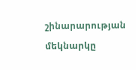շինարարության մեկնարկը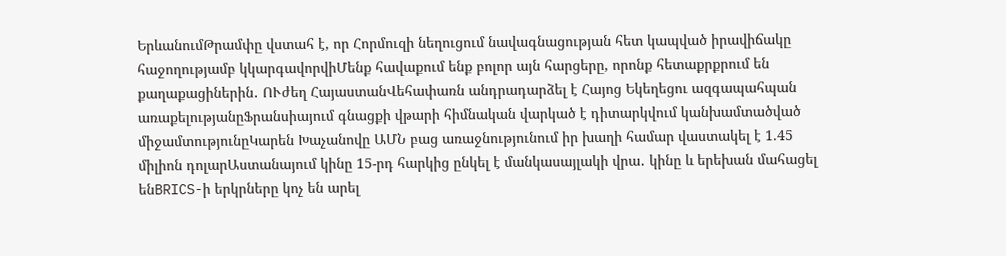ԵրևանումԹրամփը վստահ է, որ Հորմուզի նեղուցում նավագնացության հետ կապված իրավիճակը հաջողությամբ կկարգավորվիՄենք հավաքում ենք բոլոր այն հարցերը, որոնք հետաքրքրում են քաղաքացիներին․ ՈՒժեղ ՀայաստանՎեհափառն անդրադարձել է Հայոց Եկեղեցու ազգապահպան առաքելությանըՖրանսիայում գնացքի վթարի հիմնական վարկած է դիտարկվում կանխամտածված միջամտությունըԿարեն Խաչանովը ԱՄՆ բաց առաջնությունում իր խաղի համար վաստակել է 1.45 միլիոն դոլարԱստանայում կինը 15-րդ հարկից ընկել է մանկասայլակի վրա․ կինը և երեխան մահացել ենBRICS-ի երկրները կոչ են արել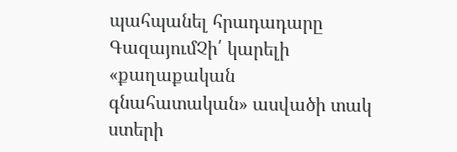պահպանել հրադադարը ԳազայումՉի՛ կարելի «քաղաքական գնահատական» ասվածի տակ ստերի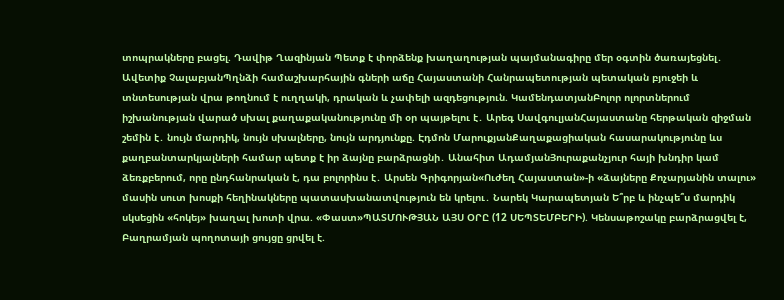տոպրակները բացել. Դավիթ Ղազինյան Պետք է փորձենք խաղաղության պայմանագիրը մեր օգտին ծառայեցնել․ Ավետիք ՉալաբյանՊղնձի համաշխարհային գների աճը Հայաստանի Հանրապետության պետական բյուջեի և տնտեսության վրա թողնում է ուղղակի, դրական և չափելի ազդեցություն. ԿամենդատյանԲոլոր ոլորտներում իշխանության վարած սխալ քաղաքականությունը մի օր պայթելու է․ Արեգ ՍավգուլյանՀայաստանը հերթական զիջման շեմին է․ նույն մարդիկ, նույն սխալները, նույն արդյունքը. Էդմոն ՄարուքյանՔաղաքացիական հասարակությունը ևս քաղբանտարկյալների համար պետք է իր ձայնը բարձրացնի․ Անահիտ ԱդամյանՅուրաքանչյուր հայի խնդիր կամ ձեռքբերում, որը ընդհանրական է, դա բոլորինս է․ Արսեն Գրիգորյան«Ուժեղ Հայաստան»-ի «ձայները Քոչարյանին տալու» մասին սուտ խոսքի հեղինակները պատասխանատվություն են կրելու․ Նարեկ Կարապետյան Ե՞րբ և ինչպե՞ս մարդիկ սկսեցին «հոկեյ» խաղալ խոտի վրա. «Փաստ»ՊԱՏՄՈՒԹՅԱՆ ԱՅՍ ՕՐԸ (12 ՍԵՊՏԵՄԲԵՐԻ). Կենսաթոշակը բարձրացվել է, Բաղրամյան պողոտայի ցույցը ցրվել է.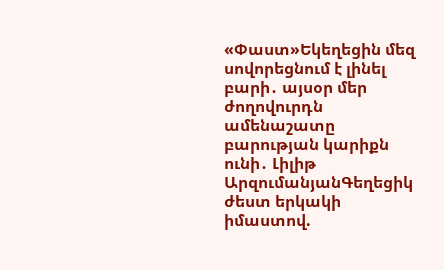«Փաստ»Եկեղեցին մեզ սովորեցնում է լինել բարի․ այսօր մեր ժողովուրդն ամենաշատը բարության կարիքն ունի․ Լիլիթ ԱրզումանյանԳեղեցիկ ժեստ երկակի իմաստով.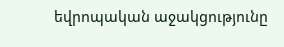եվրոպական աջակցությունը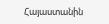Հայաստանին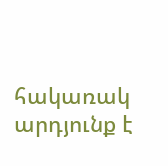հակառակ արդյունք է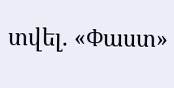տվել. «Փաստ»